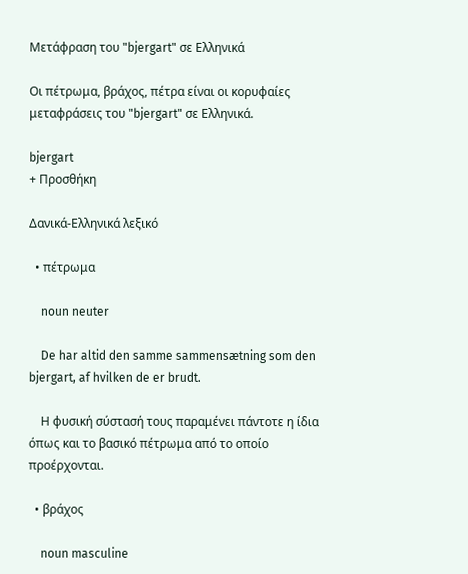Μετάφραση του "bjergart" σε Ελληνικά

Οι πέτρωμα, βράχος, πέτρα είναι οι κορυφαίες μεταφράσεις του "bjergart" σε Ελληνικά.

bjergart
+ Προσθήκη

Δανικά-Ελληνικά λεξικό

  • πέτρωμα

    noun neuter

    De har altid den samme sammensætning som den bjergart, af hvilken de er brudt.

    Η φυσική σύστασή τους παραμένει πάντοτε η ίδια όπως και το βασικό πέτρωμα από το οποίο προέρχονται.

  • βράχος

    noun masculine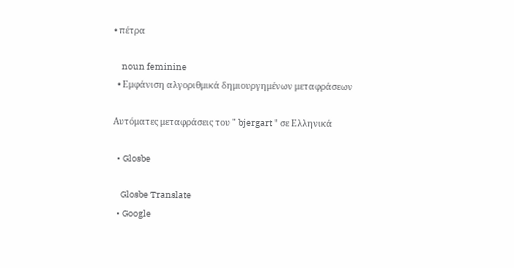• πέτρα

    noun feminine
  • Εμφάνιση αλγοριθμικά δημιουργημένων μεταφράσεων

Αυτόματες μεταφράσεις του " bjergart " σε Ελληνικά

  • Glosbe

    Glosbe Translate
  • Google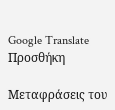Google Translate
Προσθήκη

Μεταφράσεις του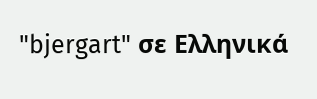"bjergart" σε Ελληνικά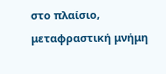στο πλαίσιο, μεταφραστική μνήμη